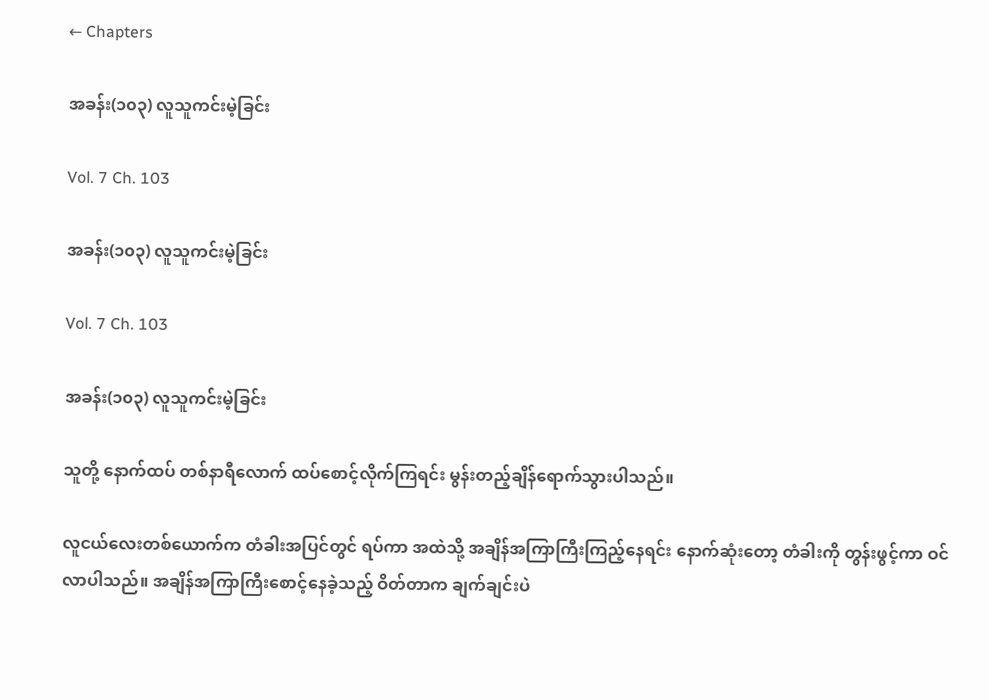← Chapters

အခန်း(၁၀၃) လူသူကင်းမဲ့ခြင်း

Vol. 7 Ch. 103

အခန်း(၁၀၃) လူသူကင်းမဲ့ခြင်း

Vol. 7 Ch. 103

အခန်း(၁၀၃) လူသူကင်းမဲ့ခြင်း

သူတို့ နောက်ထပ် တစ်နာရီလောက် ထပ်စောင့်လိုက်ကြရင်း မွန်းတည့်ချိန်ရောက်သွားပါသည်။

လူငယ်လေးတစ်ယောက်က တံခါးအပြင်တွင် ရပ်ကာ အထဲသို့ အချိန်အကြာကြီးကြည့်နေရင်း နောက်ဆုံးတော့ တံခါးကို တွန်းဖွင့်ကာ ဝင်လာပါသည်။ အချိန်အကြာကြီးစောင့်နေခဲ့သည့် ဝိတ်တာက ချက်ချင်းပဲ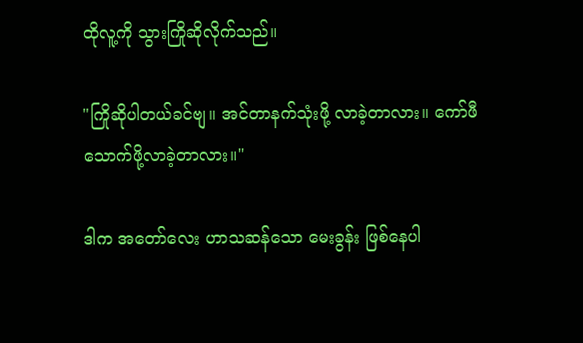ထိုလူ့ကို သွားကြိုဆိုလိုက်သည်။

"ကြိုဆိုပါတယ်ခင်ဗျ။ အင်တာနက်သုံးဖို့ လာခဲ့တာလား။ ကော်ဖီသောက်ဖို့လာခဲ့တာလား။"

ဒါက အတော်လေး ဟာသဆန်သော မေးခွန်း ဖြစ်နေပါ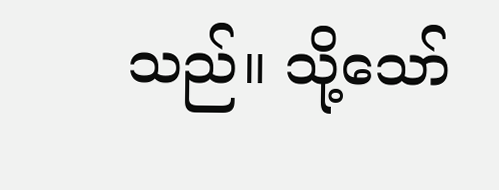သည်။ သို့သော်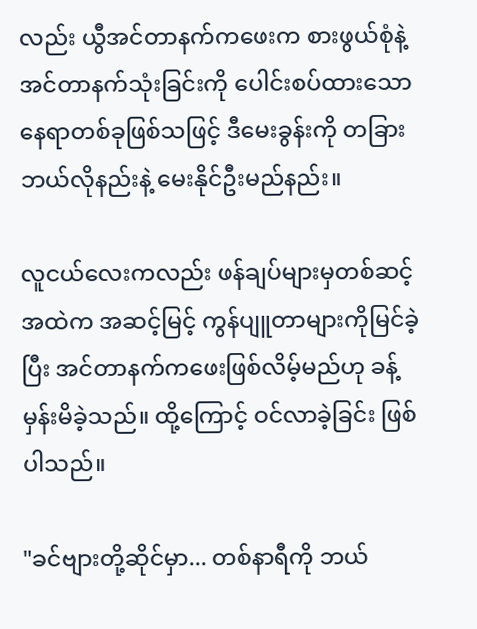လည်း ယွီအင်တာနက်ကဖေးက စားဖွယ်စုံနဲ့ အင်တာနက်သုံးခြင်းကို ပေါင်းစပ်ထားသော နေရာတစ်ခုဖြစ်သဖြင့် ဒီမေးခွန်းကို တခြား ဘယ်လိုနည်းနဲ့ မေးနိုင်ဦးမည်နည်း။

လူငယ်လေးကလည်း ဖန်ချပ်များမှတစ်ဆင့် အထဲက အဆင့်မြင့် ကွန်ပျူတာများကိုမြင်ခဲ့ပြီး အင်တာနက်ကဖေးဖြစ်လိမ့်မည်ဟု ခန့်မှန်းမိခဲ့သည်။ ထို့ကြောင့် ဝင်လာခဲ့ခြင်း ဖြစ်ပါသည်။

"ခင်ဗျားတို့ဆိုင်မှာ... တစ်နာရီကို ဘယ်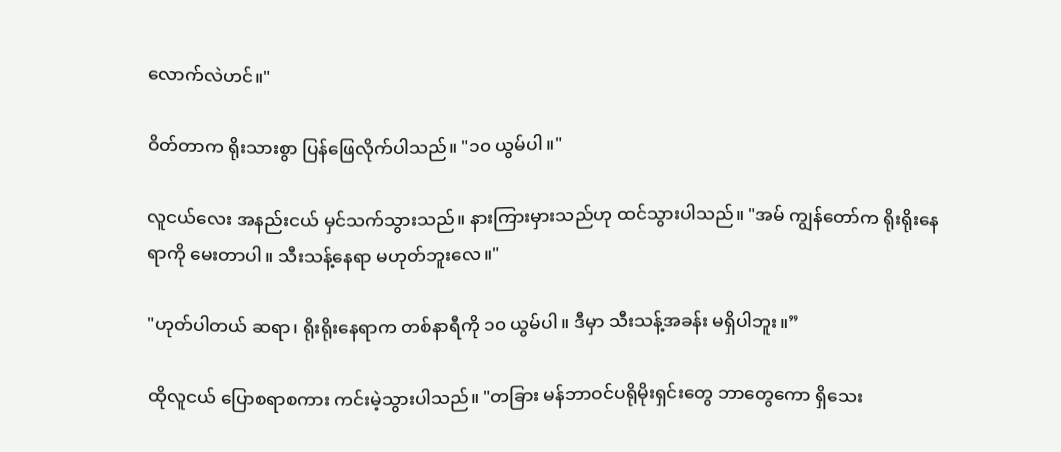လောက်လဲဟင်။"

ဝိတ်တာက ရိုးသားစွာ ပြန်ဖြေလိုက်ပါသည်။ "၁၀ ယွမ်ပါ။"

လူငယ်လေး အနည်းငယ် မှင်သက်သွားသည်။ နားကြားမှားသည်ဟု ထင်သွားပါသည်။ "အမ် ကျွန်တော်က ရိုးရိုးနေရာကို မေးတာပါ။ သီးသန့်နေရာ မဟုတ်ဘူးလေ။"

"ဟုတ်ပါတယ် ဆရာ၊ ရိုးရိုးနေရာက တစ်နာရီကို ၁၀ ယွမ်ပါ။ ဒီမှာ သီးသန့်အခန်း မရှိပါဘူး။”

ထိုလူငယ် ပြောစရာစကား ကင်းမဲ့သွားပါသည်။ "တခြား မန်ဘာဝင်ပရိုမိုးရှင်းတွေ ဘာတွေကော ရှိသေး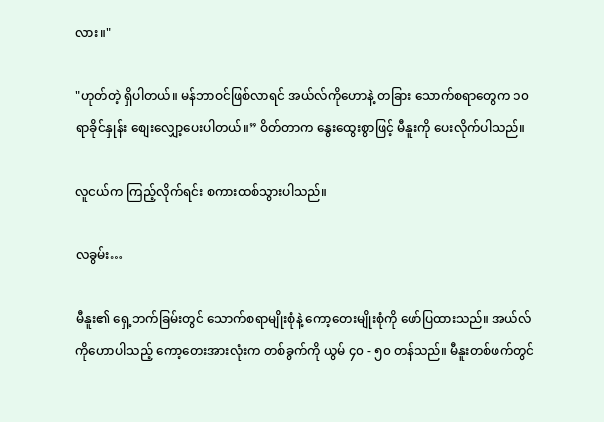လား။"

"ဟုတ်တဲ့ ရှိပါတယ်။ မန်ဘာဝင်ဖြစ်လာရင် အယ်လ်ကိုဟောနဲ့ တခြား သောက်စရာတွေက ၁၀ ရာခိုင်နှုန်း စျေးလျှော့ပေးပါတယ်။” ဝိတ်တာက နွေးထွေးစွာဖြင့် မီနူးကို ပေးလိုက်ပါသည်။

လူငယ်က ကြည့်လိုက်ရင်း စကားထစ်သွားပါသည်။

လခွမ်း…

မီနူး၏ ရှေ့ဘက်ခြမ်းတွင် သောက်စရာမျိုးစုံနဲ့ ကော့တေးမျိုးစုံကို ဖော်ပြထားသည်။ အယ်လ်ကိုဟောပါသည့် ကော့တေးအားလုံးက တစ်ခွက်ကို ယွမ် ၄၀ - ၅၀ တန်သည်။ မီနူးတစ်ဖက်တွင်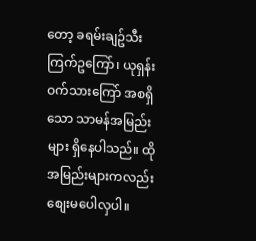တော့ ခရမ်းချဥ်သီးကြက်ဥကြော်၊ ယုရှန်းဝက်သားကြော် အစရှိသော သာမန်အမြည်းများ ရှိနေပါသည်။ ထိုအမြည်းများကလည်း စျေးမပေါလှပါ။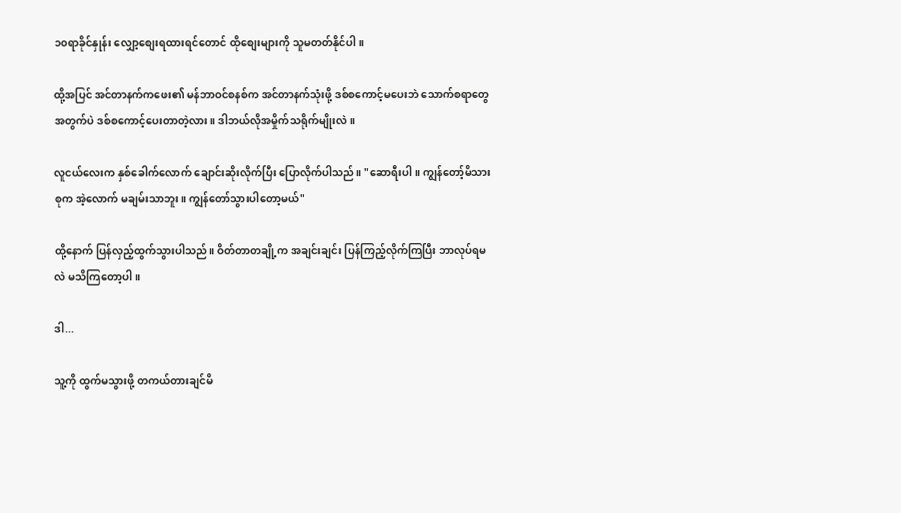၁၀ရာခိုင်နှုန်း လျှော့စျေးရထားရင်တောင် ထိုစျေးများကို သူမတတ်နိုင်ပါ။

ထို့အပြင် အင်တာနက်ကဖေး၏ မန်ဘာဝင်စနစ်က အင်တာနက်သုံးဖို့ ဒစ်စကောင့်မပေးဘဲ သောက်စရာတွေအတွက်ပဲ ဒစ်စကောင့်ပေးတာတဲ့လား။ ဒါဘယ်လိုအမှိုက်သရိုက်မျိုးလဲ။

လူငယ်လေးက နှစ်ခေါက်လောက် ချောင်းဆိုးလိုက်ပြီး ပြောလိုက်ပါသည်။ "ဆောရီးပါ။ ကျွန်တော့်မိသားစုက အဲ့လောက် မချမ်းသာဘူး။ ကျွန်တော်သွားပါတော့မယ်"

ထို့နောက် ပြန်လှည့်ထွက်သွားပါသည်။ ဝိတ်တာတချို့က အချင်းချင်း ပြန်ကြည့်လိုက်ကြပြီး ဘာလုပ်ရမလဲ မသိကြတော့ပါ။

ဒါ...

သူ့ကို ထွက်မသွားဖို့ တကယ်တားချင်မိ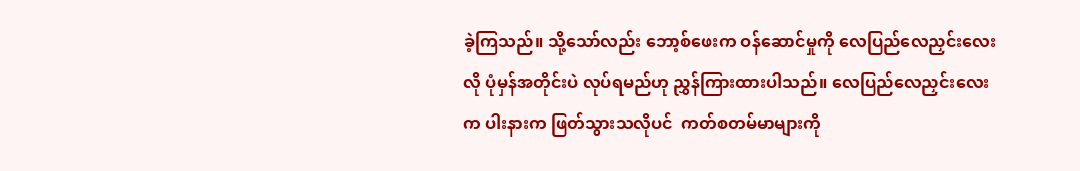ခဲ့ကြသည်။ သို့သော်လည်း ဘော့စ်ဖေးက ဝန်ဆောင်မှုကို လေပြည်လေညှင်းလေးလို ပုံမှန်အတိုင်းပဲ လုပ်ရမည်ဟု ညွှန်ကြားထားပါသည်။ လေပြည်လေညှင်းလေးက ပါးနားက ဖြတ်သွားသလိုပင်  ကတ်စတမ်မာများကို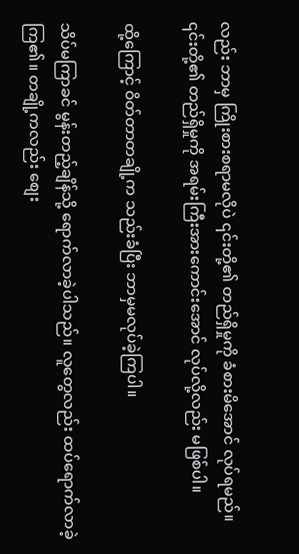လည်း ဘာမှ ကြိုးစားစရာမလိုပဲ ၎င်းတို့၏ တည်ရှိမှုကို ခံစားမိအောင် လုပ်ရမည်။ ၎င်းတို့၏ တည်ရှိမှုကို အရမ်းကြီးအားကောင်းအောင် လုပ်လို့လည်း မဖြစ်ပါ။

ထို့ကြောင့် ဝိတ်တာတချို့က သည်းခံပြီး ဘာမှမလုပ်ခဲ့ကြပါ။

သိပ်မကြာခင် မွန်းတည့်ချိန်သို့ ရောက်လာခဲ့ပါသည်။ လူတွေလည်း ထပ်ရောက်လာခဲ့ကြ၏။ တချို့ကလည်း စျေး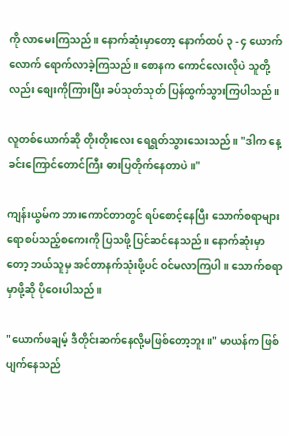ကို လာမေးကြသည်။ နောက်ဆုံးမှာတော့ နောက်ထပ် ၃ - ၄ ယောက်လောက် ရောက်လာခဲ့ကြသည်။ စောနက ကောင်လေးလိုပဲ သူတို့လည်း စျေးကိုကြားပြီး ခပ်သုတ်သုတ် ပြန်ထွက်သွားကြပါသည်။

လူတစ်ယောက်ဆို တိုးတိုးလေး ရေရွတ်သွားသေးသည်။ "ဒါက နေ့ခင်းကြောင်တောင်ကြီး ဓားပြတိုက်နေတာပဲ။"

ကျန်းယွမ်က ဘားကောင်တာတွင် ရပ်စောင့်နေပြီး သောက်စရာများ ရောစပ်သည့်စကေးကို ပြသဖို့ ပြင်ဆင်နေသည်။ နောက်ဆုံးမှာတော့ ဘယ်သူမှ အင်တာနက်သုံးဖို့ပင် ဝင်မလာကြပါ။ သောက်စရာမှာဖို့ဆို ပိုဝေးပါသည်။

"ယောက်ဖချမ့် ဒီတိုင်းဆက်နေလို့မဖြစ်တော့ဘူး။" မာယန်က ဖြစ်ပျက်နေသည်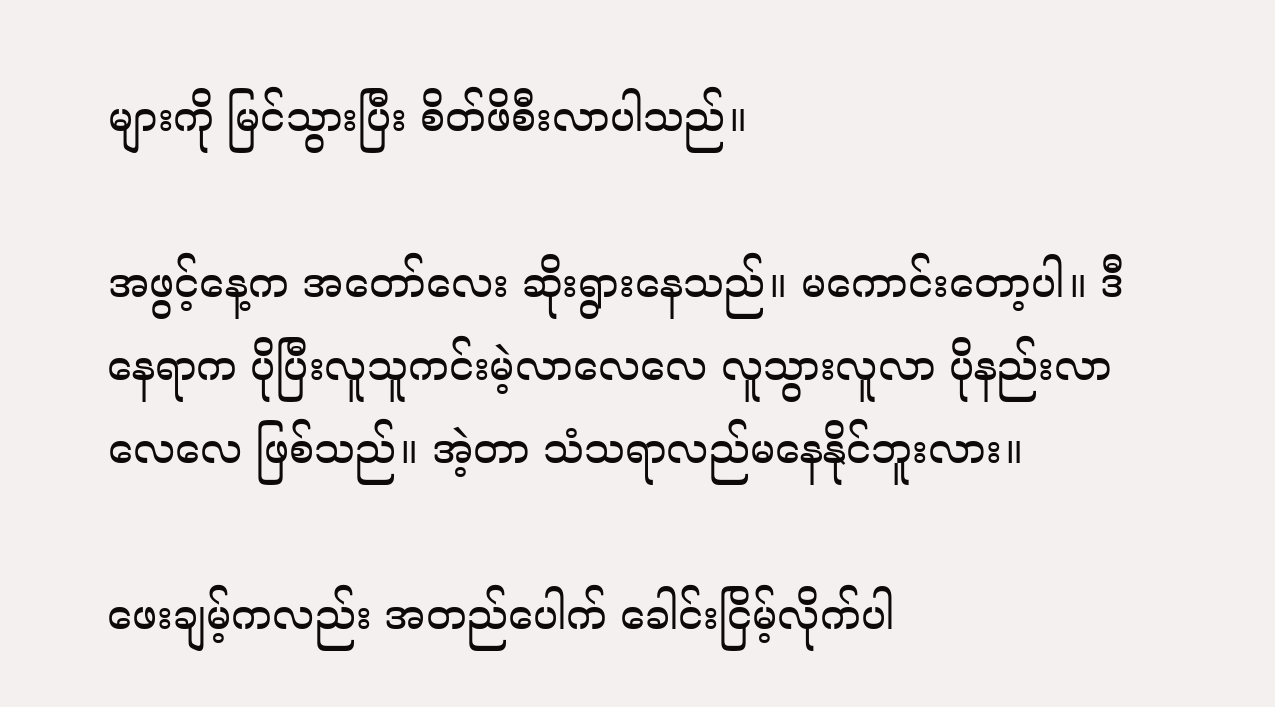များကို မြင်သွားပြီး စိတ်ဖိစီးလာပါသည်။

အဖွင့်နေ့က အတော်လေး ဆိုးရွားနေသည်။ မကောင်းတော့ပါ။ ဒီနေရာက ပိုပြီးလူသူကင်းမဲ့လာလေလေ လူသွားလူလာ ပိုနည်းလာလေလေ ဖြစ်သည်။ အဲ့တာ သံသရာလည်မနေနိုင်ဘူးလား။

ဖေးချမ့်ကလည်း အတည်ပေါက် ခေါင်းငြိမ့်လိုက်ပါ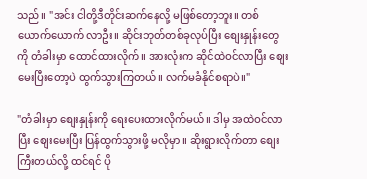သည်။ "အင်း ငါတို့ဒီတိုင်းဆက်နေလို့ မဖြစ်တော့ဘူး။ တစ်ယောက်ယောက် လာဦး။ ဆိုင်းဘုတ်တစ်ခုလုပ်ပြီး စျေးနှုန်းတွေကို တံခါးမှာ ထောင်ထားလိုက်။ အားလုံးက ဆိုင်ထဲဝင်လာပြီး စျေးမေးပြီးတော့ပဲ ထွက်သွားကြတယ်။ လက်မခံနိုင်စရာပဲ။"

"တံခါးမှာ စျေးနှုန်းကို ရေးပေးထားလိုက်မယ်။ ဒါမှ အထဲဝင်လာပြီး စျေးမေးပြီး ပြန်ထွက်သွားဖို့ မလိုမှာ။ ဆိုးရွားလိုက်တာ စျေးကြီးတယ်လို့ ထင်ရင် ပို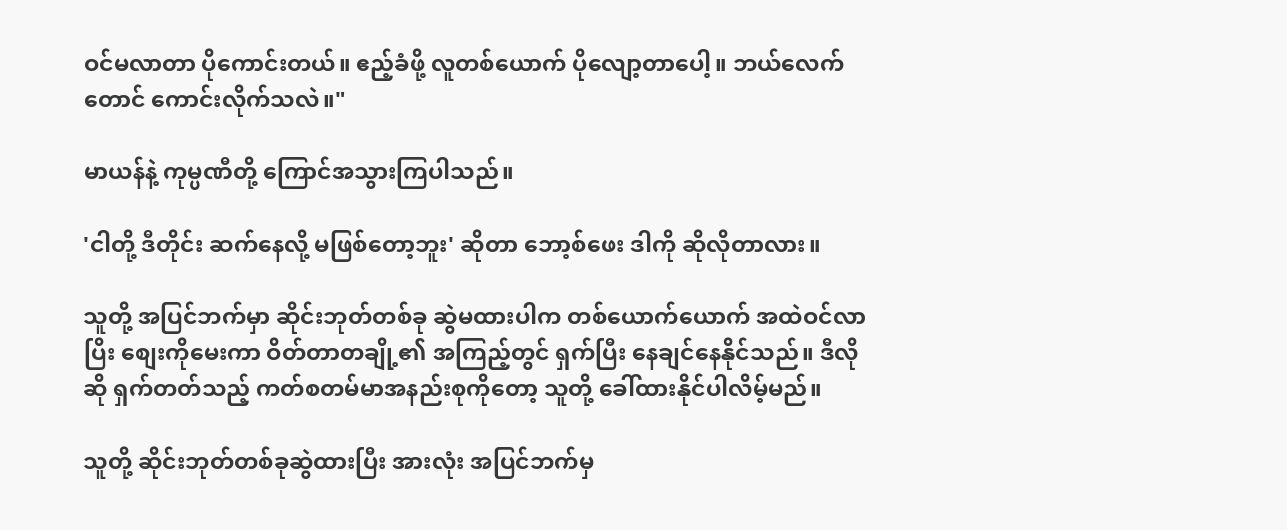ဝင်မလာတာ ပိုကောင်းတယ်။ ဧည့်ခံဖို့ လူတစ်ယောက် ပိုလျော့တာပေါ့။ ဘယ်လေက်တောင် ကောင်းလိုက်သလဲ။"

မာယန်နဲ့ ကုမ္ပဏီတို့ ကြောင်အသွားကြပါသည်။

'ငါတို့ ဒီတိုင်း ဆက်နေလို့ မဖြစ်တော့ဘူး' ဆိုတာ ဘော့စ်ဖေး ဒါကို ဆိုလိုတာလား။

သူတို့ အပြင်ဘက်မှာ ဆိုင်းဘုတ်တစ်ခု ဆွဲမထားပါက တစ်ယောက်ယောက် အထဲဝင်လာပြိး စျေးကိုမေးကာ ဝိတ်တာတချို့၏ အကြည့်တွင် ရှက်ပြီး နေချင်နေနိုင်သည်။ ဒီလိုဆို ရှက်တတ်သည့် ကတ်စတမ်မာအနည်းစုကိုတော့ သူတို့ ခေါ်ထားနိုင်ပါလိမ့်မည်။

သူတို့ ဆိုင်းဘုတ်တစ်ခုဆွဲထားပြီး အားလုံး အပြင်ဘက်မှ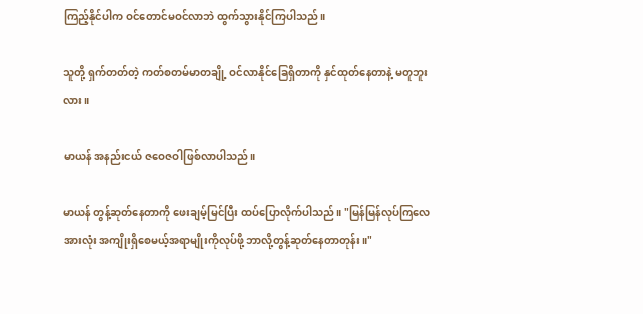ကြည့်နိုင်ပါက ဝင်တောင်မဝင်လာဘဲ ထွက်သွားနိုင်ကြပါသည်။

သူတို့ ရှက်တတ်တဲ့ ကတ်စတမ်မာတချို့ ဝင်လာနိုင်ခြေရှိတာကို နှင်ထုတ်နေတာနဲ့ မတူဘူးလား။

မာယန် အနည်းငယ် ဇဝေဇဝါဖြစ်လာပါသည်။

မာယန် တွန့်ဆုတ်နေတာကို ဖေးချမ့်မြင်ပြီး ထပ်ပြောလိုက်ပါသည်။ "မြန်မြန်လုပ်ကြလေ အားလုံး အကျိုးရှိစေမယ့်အရာမျိုးကိုလုပ်ဖို့ ဘာလို့တွန့်ဆုတ်နေတာတုန်း။"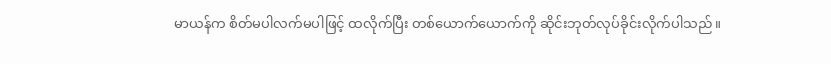မာယန်က စိတ်မပါလက်မပါဖြင့် ထလိုက်ပြီး တစ်ယောက်ယောက်ကို ဆိုင်းဘုတ်လုပ်ခိုင်းလိုက်ပါသည်။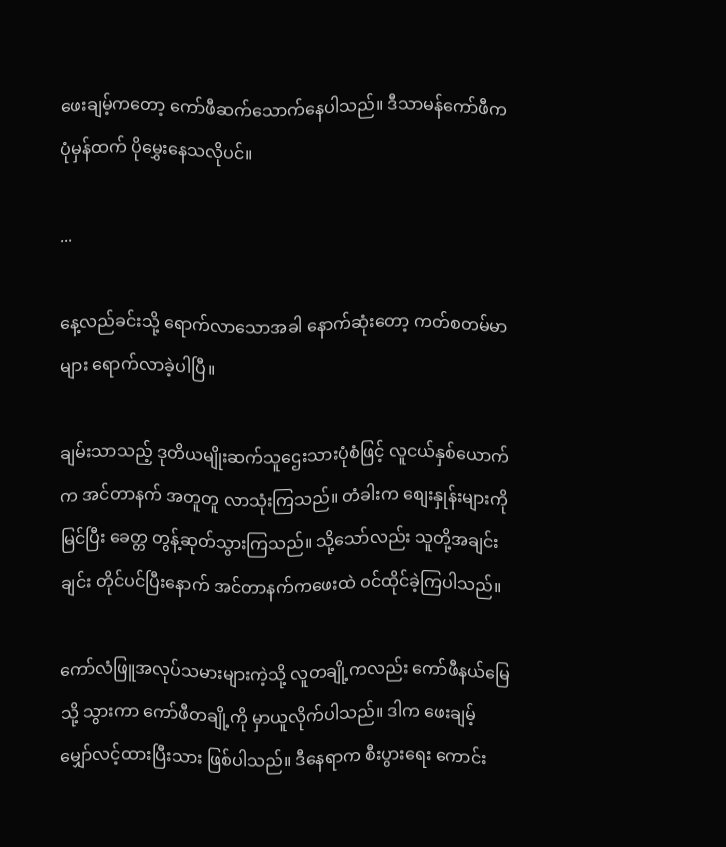ဖေးချမ့်ကတော့ ကော်ဖီဆက်သောက်နေပါသည်။ ဒီသာမန်ကော်ဖီက ပုံမှန်ထက် ပိုမွှေးနေသလိုပင်။

...

နေ့လည်ခင်းသို့ ရောက်လာသောအခါ နောက်ဆုံးတော့ ကတ်စတမ်မာများ ရောက်လာခဲ့ပါပြီ။

ချမ်းသာသည့် ဒုတိယမျိုးဆက်သူဌေးသားပုံစံဖြင့် လူငယ်နှစ်ယောက်က အင်တာနက် အတူတူ လာသုံးကြသည်။ တံခါးက စျေးနှုန်းများကို မြင်ပြီး ခေတ္တ တွန့်ဆုတ်သွားကြသည်။ သို့သော်လည်း သူတို့အချင်းချင်း တိုင်ပင်ပြီးနောက် အင်တာနက်ကဖေးထဲ ဝင်ထိုင်ခဲ့ကြပါသည်။

ကော်လံဖြူအလုပ်သမားများကဲ့သို့ လူတချို့ကလည်း ကော်ဖီနယ်မြေသို့ သွားကာ ကော်ဖီတချို့ကို မှာယူလိုက်ပါသည်။ ဒါက ဖေးချမ့် မျှော်လင့်ထားပြီးသား ဖြစ်ပါသည်။ ဒီနေရာက စီးပွားရေး ကောင်း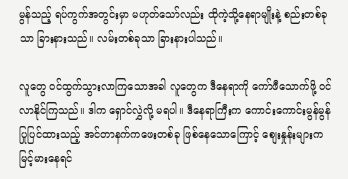မွန်သည့် ရပ်ကွက်အတွင်းမှာ မဟုတ်သော်လည်း ထိုကဲ့သို့နေရာမျိုးနဲ့ စည်းတစ်ခုသာ ခြားနားသည်။ လမ်းတစ်ခုသာ ခြားနားပါသည်။

လူတွေ ဝင်ထွက်သွားလာကြသောအခါ လူတွေက ဒီနေရာကို ကော်ဖီသောက်ဖို့ ဝင်လာနိုင်ကြသည်။ ဒါက ရှောင်လွှဲလို့ မရပါ။ ဒီနေရာကြီးက ကောင်းကောင်းမွန်မွန် ပြုပြင်ထားသည့် အင်တာနက်ကဖေးတစ်ခု ဖြစ်နေသောကြောင့် စျေးနှုန်းများက မြင့်မားနေရင်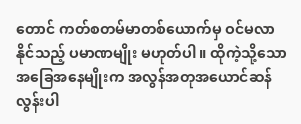တောင် ကတ်စတမ်မာတစ်ယောက်မှ ဝင်မလာနိုင်သည့် ပမာဏမျိုး မဟုတ်ပါ။ ထိုကဲ့သို့သော အခြေအနေမျိုးက အလွန်အတုအယောင်ဆန်လွန်းပါ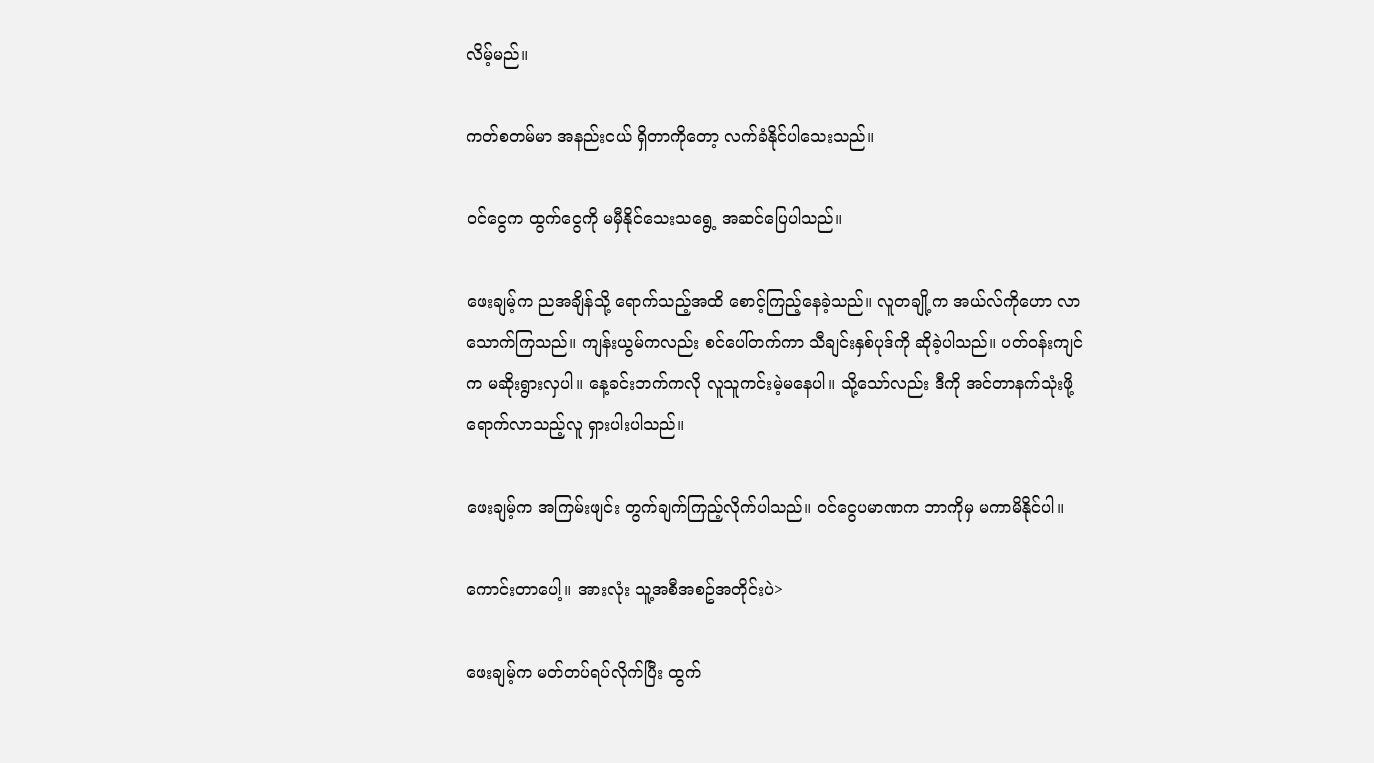လိမ့်မည်။

ကတ်စတမ်မာ အနည်းငယ် ရှိတာကိုတော့ လက်ခံနိုင်ပါသေးသည်။

ဝင်ငွေက ထွက်ငွေကို မမှီနိုင်သေးသရွေ့ အဆင်ပြေပါသည်။

ဖေးချမ့်က ညအချိန်သို့ ရောက်သည့်အထိ စောင့်ကြည့်နေခဲ့သည်။ လူတချို့က အယ်လ်ကိုဟော လာသောက်ကြသည်။ ကျန်းယွမ်ကလည်း စင်ပေါ်တက်ကာ သီချင်းနှစ်ပုဒ်ကို ဆိုခဲ့ပါသည်။ ပတ်ဝန်းကျင်က မဆိုးရွားလှပါ။ နေ့ခင်းဘက်ကလို လူသူကင်းမဲ့မနေပါ။ သို့သော်လည်း ဒီကို အင်တာနက်သုံးဖို့ ရောက်လာသည့်လူ ရှားပါးပါသည်။

ဖေးချမ့်က အကြမ်းဖျင်း တွက်ချက်ကြည့်လိုက်ပါသည်။ ဝင်ငွေပမာဏက ဘာကိုမှ မကာမိနိုင်ပါ။

ကောင်းတာပေါ့။ အားလုံး သူ့အစီအစဥ်အတိုင်းပဲ>

ဖေးချမ့်က မတ်တပ်ရပ်လိုက်ပြီး ထွက်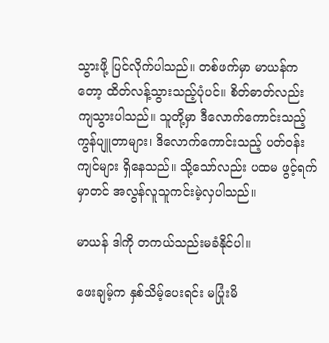သွားဖို့ ပြင်လိုက်ပါသည်။ တစ်ဖက်မှာ မာယန်ကတော့ ထိတ်လန့်သွားသည့်ပုံပင်။ စိတ်ဓာတ်လည်း ကျသွားပါသည်။ သူတို့မှာ ဒီလောက်ကောင်းသည့် ကွန်ပျူတာများ၊ ဒိလောက်ကောင်းသည့် ပတ်ဝန်းကျင်များ ရှိနေသည်။ သို့သော်လည်း ပထမ ဖွင့်ရက်မှာတင် အလွန်လူသူကင်းမဲ့လှပါသည်။

မာယန် ဒါကို တကယ်သည်းမခံနိုင်ပါ။

ဖေးချမ့်က နှစ်သိမ့်ပေးရင်း မပြုံးမိ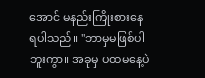အောင် မနည်းကြိုးစားနေရပါသည်။ "ဘာမှမဖြစ်ပါဘူးကွာ။ အခုမှ ပထမနေ့ပဲ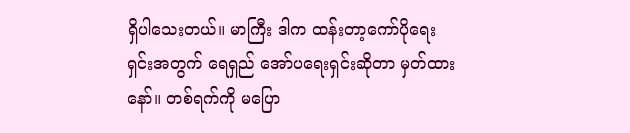ရှိပါသေးတယ်။ မာကြီး ဒါက ထန်းတာ့ကော်ပိုရေးရှင်းအတွက် ရေရှည် အော်ပရေးရှင်းဆိုတာ မှတ်ထားနော်။ တစ်ရက်ကို မပြော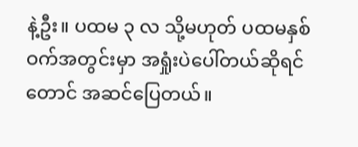နဲ့ဦး။ ပထမ ၃ လ သို့မဟုတ် ပထမနှစ်ဝက်အတွင်းမှာ အရှုံးပဲပေါ်တယ်ဆိုရင်တောင် အဆင်ပြေတယ်။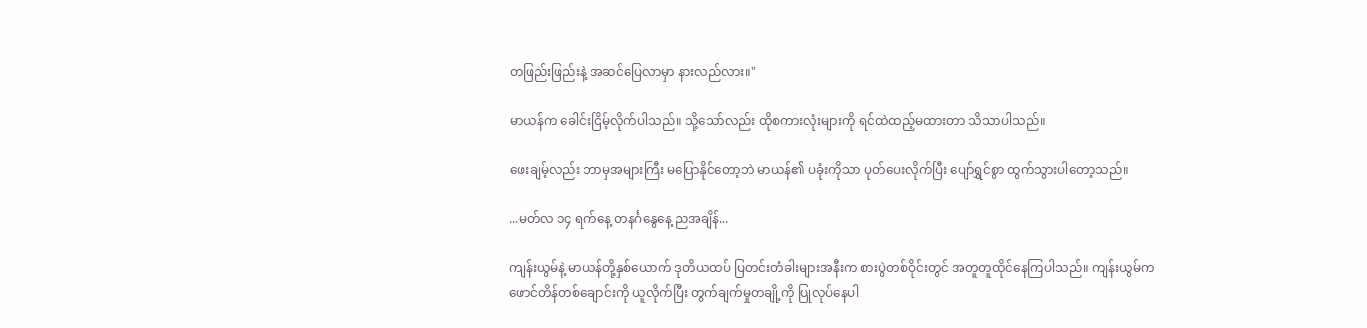တဖြည်းဖြည်းနဲ့ အဆင်ပြေလာမှာ နားလည်လား။"

မာယန်က ခေါင်းငြိမ့်လိုက်ပါသည်။ သို့သော်လည်း ထိုစကားလုံးများကို ရင်ထဲထည့်မထားတာ သိသာပါသည်။

ဖေးချမ့်လည်း ဘာမှအများကြီး မပြောနိုင်တော့ဘဲ မာယန်၏ ပခုံးကိုသာ ပုတ်ပေးလိုက်ပြီး ပျော်ရွှင်စွာ ထွက်သွားပါတော့သည်။

...မတ်လ ၁၄ ရက်နေ့ တနင်္ဂနွေနေ့ ညအချိန်...

ကျန်းယွမ်နဲ့ မာယန်တို့နှစ်ယောက် ဒုတိယထပ် ပြတင်းတံခါးများအနီးက စားပွဲတစ်ဝိုင်းတွင် အတူတူထိုင်နေကြပါသည်။ ကျန်းယွမ်က ဖောင်တိန်တစ်ချောင်းကို ယူလိုက်ပြီး တွက်ချက်မှုတချို့ကို ပြုလုပ်နေပါ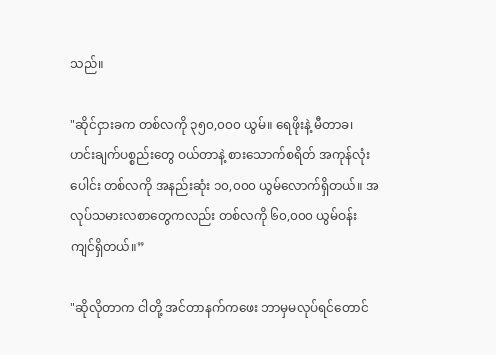သည်။

"ဆိုင်ငှားခက တစ်လကို ၃၅၀,၀၀၀ ယွမ်။ ရေဖိုးနဲ့ မီတာခ၊ ဟင်းချက်ပစ္စည်းတွေ ဝယ်တာနဲ့ စားသောက်စရိတ် အကုန်လုံးပေါင်း တစ်လကို အနည်းဆုံး ၁၀,၀၀၀ ယွမ်လောက်ရှိတယ်။ အလုပ်သမားလစာတွေကလည်း တစ်လကို ၆၀,၀၀၀ ယွမ်ဝန်းကျင်ရှိတယ်။”

"ဆိုလိုတာက ငါတို့ အင်တာနက်ကဖေး ဘာမှမလုပ်ရင်တောင်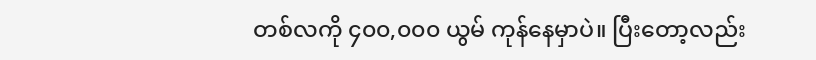တစ်လကို ၄၀၀,၀၀၀ ယွမ် ကုန်နေမှာပဲ။ ပြီးတော့လည်း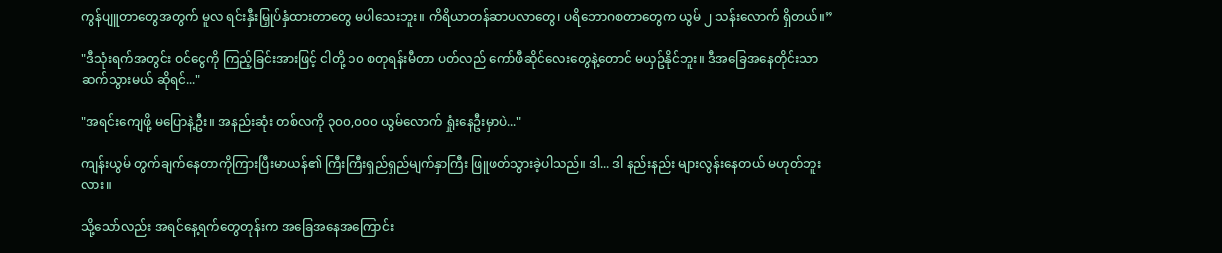ကွန်ပျူတာတွေအတွက် မူလ ရင်းနှီးမြှုပ်နှံထားတာတွေ မပါသေးဘူး။ ကိရိယာတန်ဆာပလာတွေ၊ ပရိဘောဂစတာတွေက ယွမ် ၂ သန်းလောက် ရှိတယ်။”

"ဒီသုံးရက်အတွင်း ဝင်ငွေကို ကြည့်ခြင်းအားဖြင့် ငါတို့ ၁၀ စတုရန်းမီတာ ပတ်လည် ကော်ဖီဆိုင်လေးတွေနဲ့တောင် မယှဥ်နိုင်ဘူး။ ဒီအခြေအနေတိုင်းသာ ဆက်သွားမယ် ဆိုရင်..."

"အရင်းကျေဖို့ မပြောနဲ့ဦး။ အနည်းဆုံး တစ်လကို ၃၀၀,၀၀၀ ယွမ်လောက် ရှုံးနေဦးမှာပဲ..."

ကျန်းယွမ် တွက်ချက်နေတာကိုကြားပြီးမာယန်၏ ကြီးကြီးရှည်ရှည်မျက်နှာကြီး ဖြူဖတ်သွားခဲ့ပါသည်။ ဒါ... ဒါ နည်းနည်း များလွန်းနေတယ် မဟုတ်ဘူးလား။

သို့သော်လည်း အရင်နေ့ရက်တွေတုန်းက အခြေအနေအကြောင်း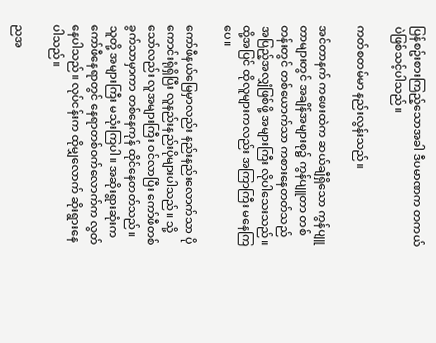ပြန်စဥ်းစားကြည့်သောအခါ ဒီပမာဏက တကယ်ပဲဖြစ်သင့်ပါသည်။

ကတ်စတမ်မာ နည်းလွန်းသည်။

အင်တာနက် ကဖေးထဲက ဆယ်ချီရှိသော ကွန်ပျူတာများတွင် အချိန်အများစု၌ ကွန်ပျူတာ တစ်တန်းတွင် တစ်ယောက်သာ ကစားနေတတ်သည် အပြည့်အလျှံဖြစ်ဖို့ အများကြီး လိုပါသေးသည်။ ထို့အပြင် ထိုလူများကလည်း အကြာကြီး မနေကြပေ။

ကော်ဖီနယ်မြေမှာလည်း နည်းနည်းလောက်သာ ပိုကောင်းရုံရှိပြီး လူနည်းနည်းပိုများပါသည်။ သို့သော်လည်း လူအများကြီး ဝင်လာပြီး ကော်ဖီတစ်ခွက်သာမှာကာ တစ်နေကုန် ထိုင်နေတတ်သည်။ သူတို့ အများကြီး မသုံးကြပါ။ အဆိုးရွားဆုံးက ကော်ဖီနေရာတွင် နေရာတစ်ဝက်လောက်က လွတ်နေပါသည်။ လုပ်ငန်းက ထိုမျှလောက် ဆိုးရွားနေပါသည်။

ညအ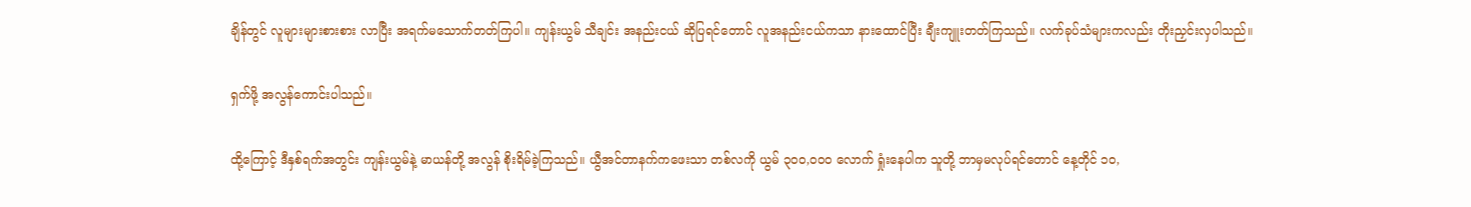ချိန်တွင် လူများများစားစား လာပြီး အရက်မသောက်တတ်ကြပါ။ ကျန်းယွမ် သီချင်း အနည်းငယ် ဆိုပြရင်တောင် လူအနည်းငယ်ကသာ နားထောင်ပြီး ချီးကျူးတတ်ကြသည်။ လက်ခုပ်သံများကလည်း တိုးညှင်းလှပါသည်။

ရှက်ဖို့ အလွန်ကောင်းပါသည်။

ထို့ကြောင့် ဒီနှစ်ရက်အတွင်း ကျန်းယွမ်နဲ့ မာယန်တို့ အလွန် စိုးရိမ်ခဲ့ကြသည်။ ယွီအင်တာနက်ကဖေးသာ တစ်လကို ယွမ် ၃၀၀,၀၀၀ လောက် ရှုံးနေပါက သူတို့ ဘာမှမလုပ်ရင်တောင် နေ့တိုင် ၁၀,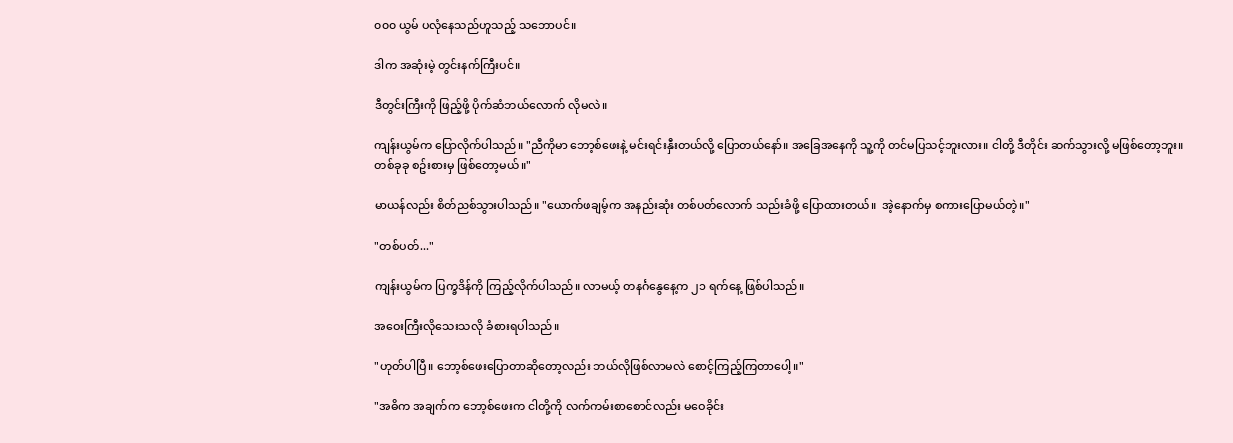၀၀၀ ယွမ် ပလုံနေသည်ဟူသည့် သဘောပင်။

ဒါက အဆုံးမဲ့ တွင်းနက်ကြီးပင်။

ဒီတွင်းကြီးကို ဖြည့်ဖို့ ပိုက်ဆံဘယ်လောက် လိုမလဲ။

ကျန်းယွမ်က ပြောလိုက်ပါသည်။ "ညီကိုမာ ဘော့စ်ဖေးနဲ့ မင်းရင်းနှီးတယ်လို့ ပြောတယ်နော်။ အခြေအနေကို သူ့ကို တင်မပြသင့်ဘူးလား။ ငါတို့ ဒီတိုင်း ဆက်သွားလို့ မဖြစ်တော့ဘူး။ တစ်ခုခု စဥ်းစားမှ ဖြစ်တော့မယ်။"

မာယန်လည်း စိတ်ညစ်သွားပါသည်။ "ယောက်ဖချမ့်က အနည်းဆုံး တစ်ပတ်လောက် သည်းခံဖို့ ပြောထားတယ်။  အဲ့နောက်မှ စကားပြောမယ်တဲ့။"

"တစ်ပတ်..."

ကျန်းယွမ်က ပြက္ခဒိန်ကို ကြည့်လိုက်ပါသည်။ လာမယ့် တနင်္ဂနွေနေ့က ၂၁ ရက်နေ့ ဖြစ်ပါသည်။

အဝေးကြီးလိုသေးသလို ခံစားရပါသည်။

"ဟုတ်ပါပြီ။ ဘော့စ်ဖေးပြောတာဆိုတော့လည်း ဘယ်လိုဖြစ်လာမလဲ စောင့်ကြည့်ကြတာပေါ့။"

"အဓိက အချက်က ဘော့စ်ဖေးက ငါတို့ကို လက်ကမ်းစာစောင်လည်း မဝေခိုင်း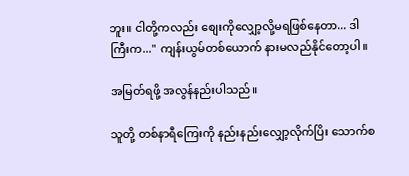ဘူး။ ငါတို့ကလည်း စျေးကိုလျှော့လို့မရဖြစ်နေတာ... ဒါကြီးက..." ကျန်းယွမ်တစ်ယောက် နားမလည်နိုင်တော့ပါ။

အမြတ်ရဖို့ အလွန်နည်းပါသည်။

သူတို့ တစ်နာရီကြေးကို နည်းနည်းလျှော့လိုက်ပြိး သောက်စ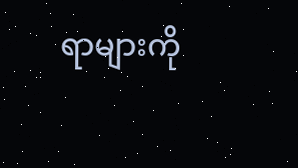ရာများကို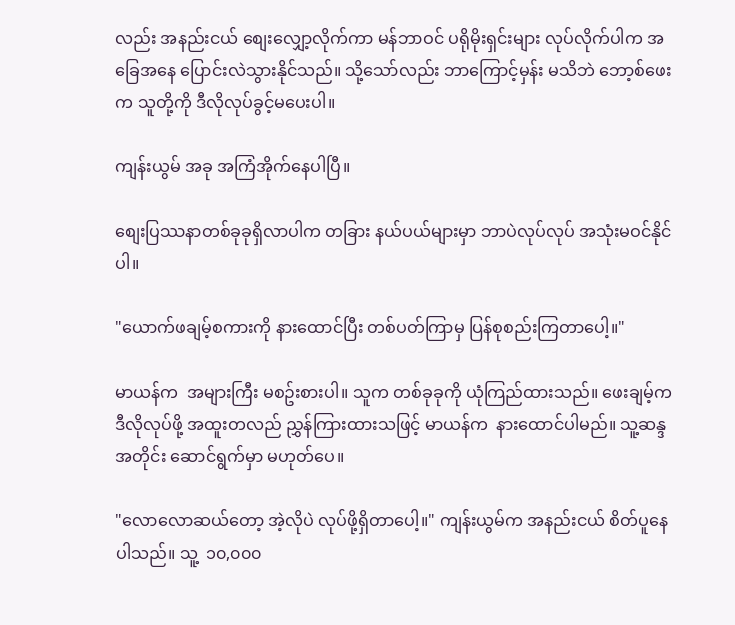လည်း အနည်းငယ် စျေးလျှော့လိုက်ကာ မန်ဘာဝင် ပရိုမိုးရှင်းများ လုပ်လိုက်ပါက အခြေအနေ ပြောင်းလဲသွားနိုင်သည်။ သို့သော်လည်း ဘာကြောင့်မှန်း မသိဘဲ ဘော့စ်ဖေးက သူတို့ကို ဒီလိုလုပ်ခွင့်မပေးပါ။

ကျန်းယွမ် အခု အကြံအိုက်နေပါပြီ။

စျေးပြဿနာတစ်ခုခုရှိလာပါက တခြား နယ်ပယ်များမှာ ဘာပဲလုပ်လုပ် အသုံးမဝင်နိုင်ပါ။

"ယောက်ဖချမ့်စကားကို နားထောင်ပြီး တစ်ပတ်ကြာမှ ပြန်စုစည်းကြတာပေါ့။"

မာယန်က  အများကြီး မစဥ်းစားပါ။ သူက တစ်ခုခုကို ယုံကြည်ထားသည်။ ဖေးချမ့်က ဒီလိုလုပ်ဖို့ အထူးတလည် ညွှန်ကြားထားသဖြင့် မာယန်က  နားထောင်ပါမည်။ သူ့ဆန္ဒအတိုင်း ဆောင်ရွက်မှာ မဟုတ်ပေ။

"လောလောဆယ်တော့ အဲ့လိုပဲ လုပ်ဖို့ရှိတာပေါ့။" ကျန်းယွမ်က အနည်းငယ် စိတ်ပူနေပါသည်။ သူ့  ၁၀,၀၀၀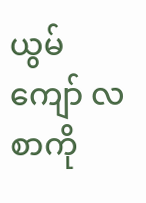ယွမ်ကျော် လစာကို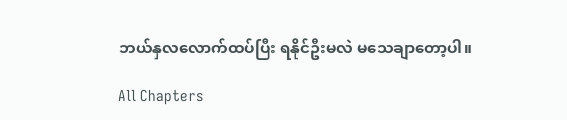ဘယ်နှလလောက်ထပ်ပြီး ရနိုင်ဦးမလဲ မသေချာတော့ပါ။

All Chapters